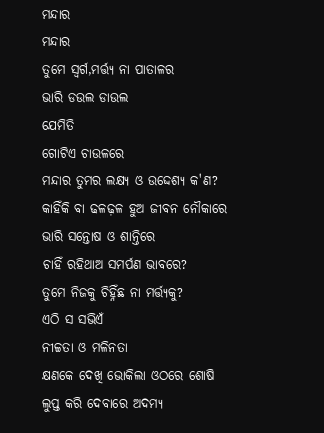ମନ୍ଦାର
ମନ୍ଦାର
ତୁମେ ସ୍ବର୍ଗ,ମର୍ତ୍ତ୍ଯ ନା ପାତାଳର
ଭାରି ଡଉଲ ଡାଉଲ
ଯେମିତି
ଗୋଟିଏ ଚାଉଳରେ
ମନ୍ଦାର ତୁମର ଲକ୍ଷ୍ଯ ଓ ଉଦ୍ଦେଶ୍ଯ କ'ଣ?
କାହିଁକି ବା ଢଳଢ଼ଳ ହୁଅ ଜୀବନ ନୌକାରେ
ଭାରି ସନ୍ତୋଷ ଓ ଶାନ୍ତିରେ
ଚାହିଁ ରହିଥାଅ ସମର୍ପଣ ଭାବରେ?
ତୁମେ ନିଜକୁ ଚିହ୍ନିଁଛ ନା ମର୍ତ୍ତ୍ଯକୁ?
ଏଠି ସ ସଭିଏଁ
ନୀଚ୍ଚତା ଓ ମଳିନତା
କ୍ଷଣକେ ଦେଖି ଭୋକିଲା ଓଠରେ ଶୋଷି
ଲୁପ୍ତ କରି ଦେବାରେ ଅଦମ୍ଯ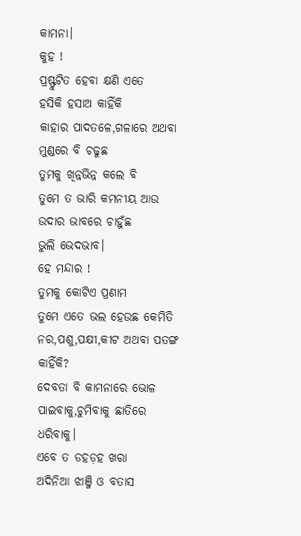କାମନା।
କୁହ !
ପ୍ରଷ୍ଫୁଟିତ ହେବା କ୍ଷଣି ଏତେ
ହସିକି ହସାଅ କାହିଁକି
କାହାର ପାଦତଳେ,ଗଳାରେ ଅଥବା ମୁଣ୍ଡରେ ବି ଚଢୁଛ
ତୁମକୁ ଖିନ୍ନଭିନ୍ନ କଲେ ବି
ତୁମେ ତ ଭାରି କମନୀୟ ଆଉ ଉଦାର ଭାବରେ ଚାହୁଁଛ
ଭୁଲି ଭେଦଭାବ।
ହେ ମନ୍ଦାର !
ତୁମକୁ କୋଟିଏ ପ୍ରଣାମ
ତୁମେ ଏତେ ଭଲ ହେଉଛ କେମିତି
ନର,ପଶୁ,ପକ୍ଷୀ,କୀଟ ଅଥବା ପତଙ୍ଗ କାହିଁକି?
ଦେବତା ବି କାମନାରେ ଭୋଳ
ପାଇବାକୁ,ଚୁମିବାକୁ ଛାତିରେ ଧରିବାକୁ।
ଏବେ ତ ଡହଡ଼ହ ଖରା
ଅଦିନିଆ ଝାଞ୍ଜି ଓ ବତାସ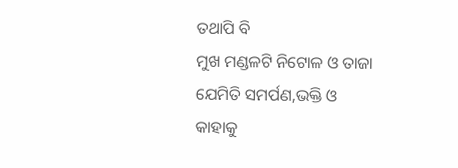ତଥାପି ବି
ମୁଖ ମଣ୍ଡଳଟି ନିଟୋଳ ଓ ତାଜା
ଯେମିତି ସମର୍ପଣ,ଭକ୍ତି ଓ
କାହାକୁ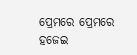ପ୍ରେମରେ ପ୍ରେମରେ
ହଜେଇ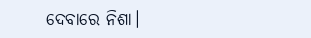ଦେବାରେ ନିଶା।